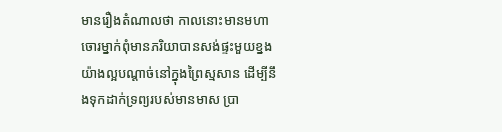មានរឿងតំណាលថា កាលនោះមានមហាចោរម្នាក់ពុំមានភរិយាបានសង់ផ្ទះមួយខ្នងយ៉ាងល្អបណ្ដាច់នៅក្នុងព្រៃស្មសាន ដើម្បីនឹងទុកដាក់ទ្រព្យរបស់មានមាស ប្រា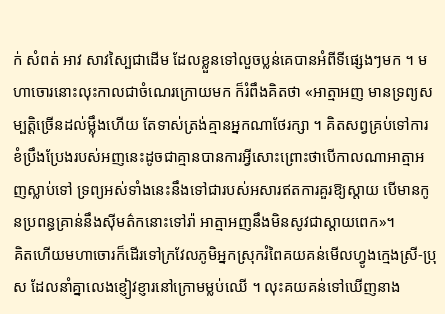ក់ សំពត់ អាវ សាវស្បៃជាដើម ដែលខ្លួនទៅលួចប្លន់គេបានអំពីទីផ្សេងៗមក ។ មហាចោរនោះលុះកាលជាចំណេរក្រោយមក ក៏រំពឹងគិតថា «អាត្មាអញ មានទ្រព្យសម្បត្តិច្រើនដល់ម្លុឹងហើយ តែទាស់ត្រង់គ្មានអ្នកណាថែរក្សា ។ គិតសព្វគ្រប់ទៅការខំប្រឹងប្រែងរបស់អញនេះដូចជាគ្មានបានការអ្វីសោះព្រោះថាបើកាលណាអាត្មាអញស្លាប់ទៅ ទ្រព្យអស់ទាំងនេះនឹងទៅជារបស់អសារឥតការគួរឱ្យស្ដាយ បើមានកូនប្រពន្ធគ្រាន់នឹងស៊ីមត៌កនោះទៅរ៉ា អាត្មាអញនឹងមិនសូវជាស្ដាយពេក»។
គិតហើយមហាចោរក៏ដើរទៅក្រវែលភូមិអ្នកស្រុករំពៃគយគន់មើលហ្វូងក្មេងស្រី-ប្រុស ដែលនាំគ្នាលេងខ្ញៀវខ្ញារនៅក្រោមម្លប់ឈើ ។ លុះគយគន់ទៅឃើញនាង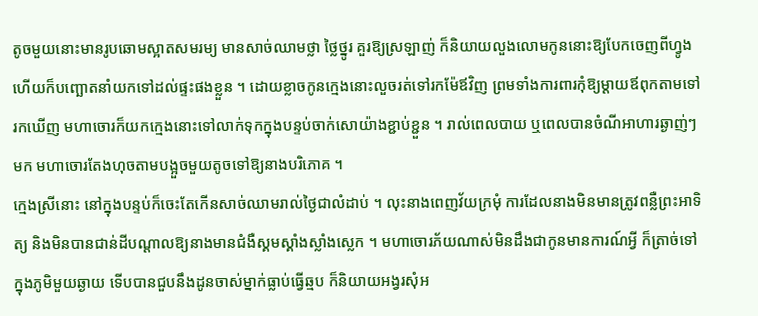តូចមួយនោះមានរូបឆោមស្អាតសមរម្យ មានសាច់ឈាមថ្លា ថ្លៃថ្នូរ គួរឱ្យស្រឡាញ់ ក៏និយាយលួងលោមកូននោះឱ្យបែកចេញពីហ្វូង ហើយក៏បញ្ឆោតនាំយកទៅដល់ផ្ទះផងខ្លួន ។ ដោយខ្លាចកូនក្មេងនោះលួចរត់ទៅរកម៉ែឪវិញ ព្រមទាំងការពារកុំឱ្យម្ដាយឪពុកតាមទៅរកឃើញ មហាចោរក៏យកក្មេងនោះទៅលាក់ទុកក្នុងបន្ទប់ចាក់សោយ៉ាងខ្ជាប់ខ្ជួន ។ រាល់ពេលបាយ ឬពេលបានចំណីអាហារឆ្ងាញ់ៗមក មហាចោរតែងហុចតាមបង្អួចមួយតូចទៅឱ្យនាងបរិភោគ ។
ក្មេងស្រីនោះ នៅក្នុងបន្ទប់ក៏ចេះតែកើនសាច់ឈាមរាល់ថ្ងៃជាលំដាប់ ។ លុះនាងពេញវ័យក្រមុំ ការដែលនាងមិនមានត្រូវពន្លឺព្រះអាទិត្យ និងមិនបានជាន់ដីបណ្ដាលឱ្យនាងមានជំងឺស្គមស្គាំងស្លាំងស្លេក ។ មហាចោរភ័យណាស់មិនដឹងជាកូនមានការណ៍អ្វី ក៏ត្រាច់ទៅក្នុងភូមិមួយឆ្ងាយ ទើបបានជួបនឹងដូនចាស់ម្នាក់ធ្លាប់ធ្វើឆ្មប ក៏និយាយអង្វរសុំអ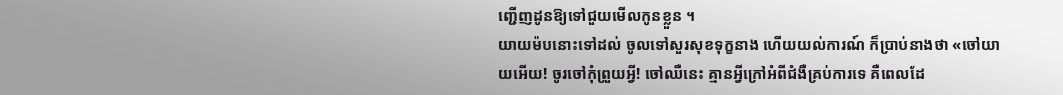ញ្ជើញដូនឱ្យទៅជួយមើលកូនខ្លួន ។
យាយម៉បនោះទៅដល់ ចូលទៅសួរសុខទុក្ខនាង ហើយយល់ការណ៍ ក៏ប្រាប់នាងថា «ចៅយាយអើយ! ចូរចៅកុំព្រួយអ្វី! ចៅឈឺនេះ គ្មានអ្វីក្រៅអំពីជំងឺគ្រប់ការទេ គឺពេលដែ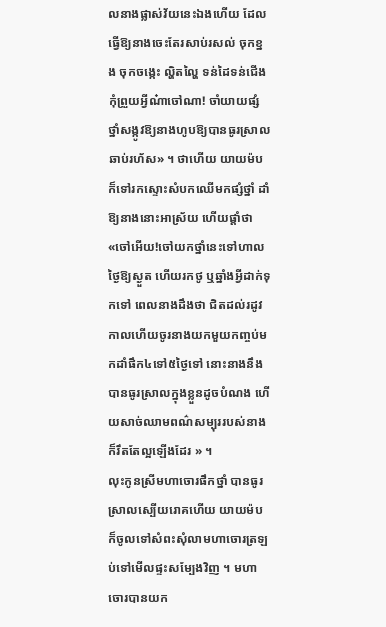លនាងផ្លាស់វ័យនេះឯងហើយ ដែលធ្វើឱ្យនាងចេះតែរសាប់រសល់ ចុកខ្នង ចុកចង្កេះ ល្ហិតល្ហៃ ទន់ដៃទន់ជើងកុំព្រួយអ្វីណ៎ាចៅណា! ចាំយាយផ្សំថ្នាំសង្កូវឱ្យនាងហូបឱ្យបានធូរស្រាលឆាប់រហ័ស» ។ ថាហើយ យាយម៉បក៏ទៅរកស្ទោះសំបកឈើមកផ្សំថ្នាំ ដាំឱ្យនាងនោះអាស្រ័យ ហើយផ្ដាំថា «ចៅអើយ!ចៅយកថ្នាំនេះទៅហាលថ្ងៃឱ្យស្ងួត ហើយរកថូ ឬឆ្នាំងអ្វីដាក់ទុកទៅ ពេលនាងដឹងថា ជិតដល់រដូវកាលហើយចូរនាងយកមួយកញ្ចប់មកដាំផឹក៤ទៅ៥ថ្ងៃទៅ នោះនាងនឹងបានធូរស្រាលក្នុងខ្លួនដូចបំណង ហើយសាច់ឈាមពណ៌សម្បុររបស់នាង ក៏រឹតតែល្អឡើងដែរ » ។
លុះកូនស្រីមហាចោរផឹកថ្នាំ បានធូរស្រាលស្បើយរោគហើយ យាយម៉បក៏ចូលទៅសំពះសុំលាមហាចោរត្រឡប់ទៅមើលផ្ទះសម្បែងវិញ ។ មហាចោរបានយក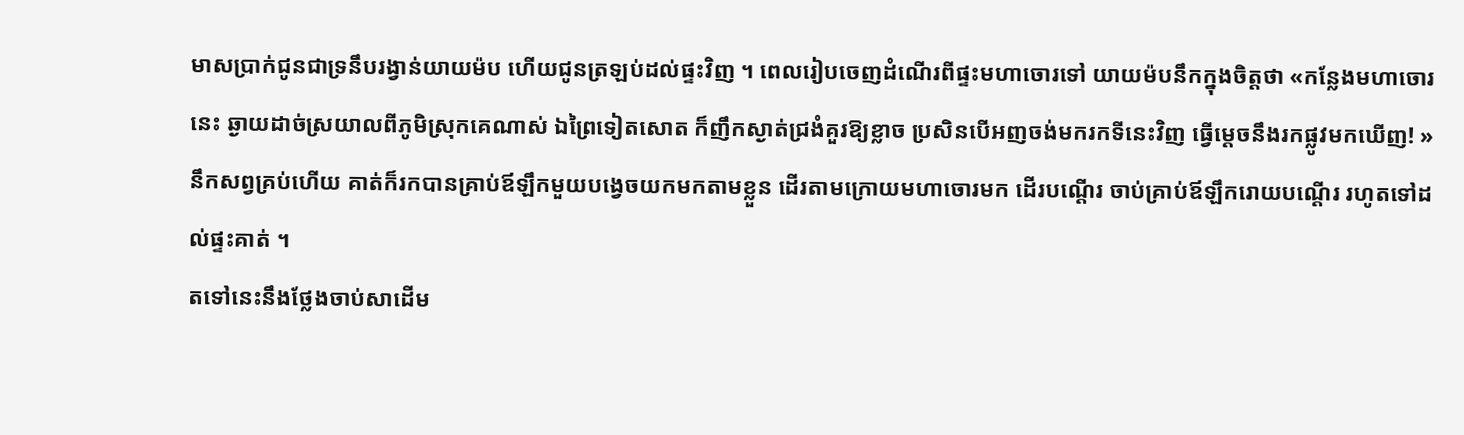មាសប្រាក់ជូនជាទ្រនឹបរង្វាន់យាយម៉ប ហើយជូនត្រឡប់ដល់ផ្ទះវិញ ។ ពេលរៀបចេញដំណើរពីផ្ទះមហាចោរទៅ យាយម៉បនឹកក្នុងចិត្តថា «កន្លែងមហាចោរនេះ ឆ្ងាយដាច់ស្រយាលពីភូមិស្រុកគេណាស់ ឯព្រៃទៀតសោត ក៏ញឹកស្ងាត់ជ្រងំគួរឱ្យខ្លាច ប្រសិនបើអញចង់មករកទីនេះវិញ ធ្វើម្ដេចនឹងរកផ្លូវមកឃើញ! » នឹកសព្វគ្រប់ហើយ គាត់ក៏រកបានគ្រាប់ឪឡឹកមួយបង្វេចយកមកតាមខ្លួន ដើរតាមក្រោយមហាចោរមក ដើរបណ្ដើរ ចាប់គ្រាប់ឪឡឹករោយបណ្ដើរ រហូតទៅដល់ផ្ទះគាត់ ។
តទៅនេះនឹងថ្លែងចាប់សាដើម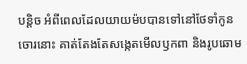បន្ដិច អំពីពេលដែលយាយម៉បបានទៅនៅថែទាំកូនចោរនោះ គាត់តែងតែសង្កេតមើលឫកពា និងរូបឆោម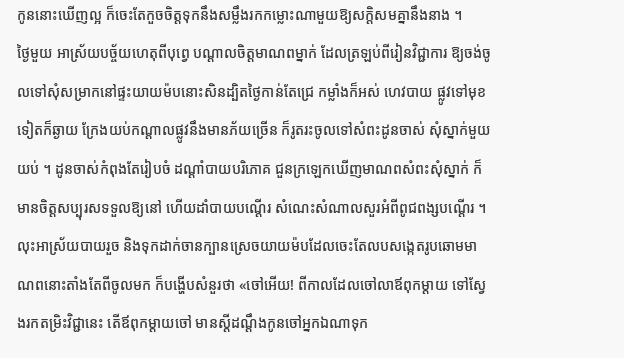កូននោះឃើញល្អ ក៏ចេះតែកួចចិត្តទុកនឹងសម្លឹងរកកម្លោះណាមួយឱ្យសក្ដិសមគ្នានឹងនាង ។
ថ្ងៃមួយ អាស្រ័យបច្ច័យហេតុពីបុព្វេ បណ្ដាលចិត្តមាណពម្នាក់ ដែលត្រឡប់ពីរៀនវិជ្ជាការ ឱ្យចង់ចូលទៅសុំសម្រាកនៅផ្ទះយាយម៉បនោះសិនដ្បិតថ្ងៃកាន់តែជ្រេ កម្លាំងក៏អស់ ហេវបាយ ផ្លូវទៅមុខទៀតក៏ឆ្ងាយ ក្រែងយប់កណ្ដាលផ្លូវនឹងមានភ័យច្រើន ក៏រូតរះចូលទៅសំពះដូនចាស់ សុំស្នាក់មួយយប់ ។ ដូនចាស់កំពុងតែរៀបចំ ដណ្ដាំបាយបរិភោគ ជួនក្រឡេកឃើញមាណពសំពះសុំស្នាក់ ក៏មានចិត្តសប្បុរសទទួលឱ្យនៅ ហើយដាំបាយបណ្ដើរ សំណេះសំណាលសួរអំពីពូជពង្សបណ្ដើរ ។ លុះអាស្រ័យបាយរួច និងទុកដាក់ចានក្បានស្រេចយាយម៉បដែលចេះតែលបសង្កេតរូបឆោមមាណពនោះតាំងតែពីចូលមក ក៏បង្ហើបសំនួរថា «ចៅអើយ! ពីកាលដែលចៅលាឪពុកម្ដាយ ទៅស្វែងរកតម្រិះវិជ្ជានេះ តើឪពុកម្ដាយចៅ មានស្ដីដណ្ដឹងកូនចៅអ្នកឯណាទុក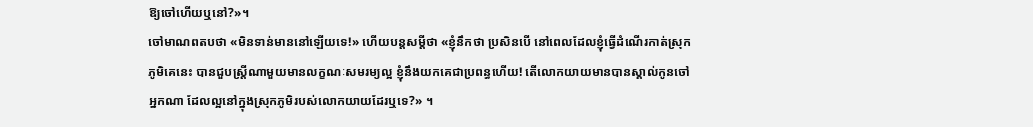ឱ្យចៅហើយឬនៅ?»។
ចៅមាណពតបថា «មិនទាន់មាននៅឡើយទេ!» ហើយបន្ដសម្ដីថា «ខ្ញុំនឹកថា ប្រសិនបើ នៅពេលដែលខ្ញុំធ្វើដំណើរកាត់ស្រុកភូមិគេនេះ បានជួបស្រ្ដីណាមួយមានលក្ខណៈសមរម្យល្អ ខ្ញុំនឹងយកគេជាប្រពន្ធហើយ! តើលោកយាយមានបានស្គាល់កូនចៅអ្នកណា ដែលល្អនៅក្នុងស្រុកភូមិរបស់លោកយាយដែរឬទេ?» ។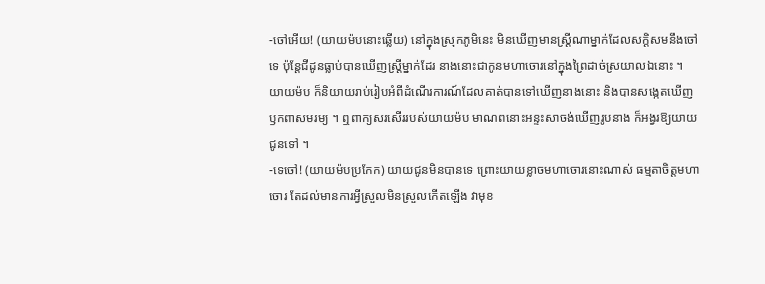-ចៅអើយ! (យាយម៉បនោះឆ្លើយ) នៅក្នុងស្រុកភូមិនេះ មិនឃើញមានស្រ្ដីណាម្នាក់ដែលសក្តិសមនឹងចៅទេ ប៉ុន្ដែជីដូនធ្លាប់បានឃើញស្រ្ដីម្នាក់ដែរ នាងនោះជាកូនមហាចោរនៅក្នុងព្រៃដាច់ស្រយាលឯនោះ ។
យាយម៉ប ក៏និយាយរាប់រៀបអំពីដំណើរការណ៍ដែលគាត់បានទៅឃើញនាងនោះ និងបានសង្កេតឃើញឫកពាសមរម្យ ។ ឮពាក្យសរសើររបស់យាយម៉ប មាណពនោះអន្ទះសាចង់ឃើញរូបនាង ក៏អង្វរឱ្យយាយជូនទៅ ។
-ទេចៅ! (យាយម៉បប្រកែក) យាយជូនមិនបានទេ ព្រោះយាយខ្លាចមហាចោរនោះណាស់ ធម្មតាចិត្តមហាចោរ តែដល់មានការអ្វីស្រួលមិនស្រួលកើតឡើង វាមុខ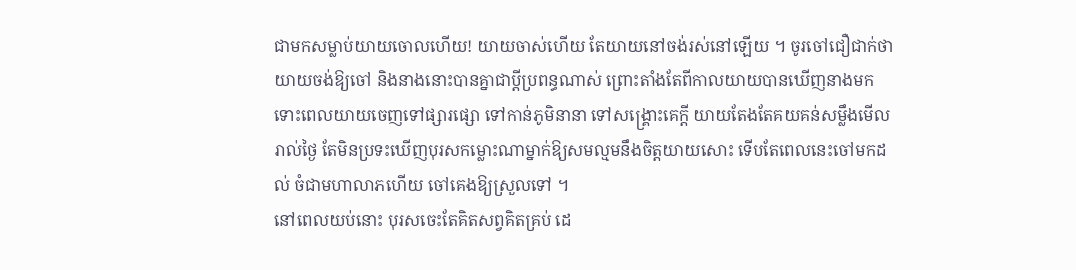ជាមកសម្លាប់យាយចោលហើយ! យាយចាស់ហើយ តែយាយនៅចង់រស់នៅឡើយ ។ ចូរចៅជឿជាក់ថា យាយចង់ឱ្យចៅ និងនាងនោះបានគ្នាជាប្ដីប្រពន្ធណាស់ ព្រោះតាំងតែពីកាលយាយបានឃើញនាងមក ទោះពេលយាយចេញទៅផ្សារផ្សោ ទៅកាន់ភូមិនានា ទៅសង្គ្រោះគេក្ដី យាយតែងតែគយគន់សម្លឹងមើលរាល់ថ្ងៃ តែមិនប្រទះឃើញបុរសកម្លោះណាម្នាក់ឱ្យសមល្មមនឹងចិត្តយាយសោះ ទើបតែពេលនេះចៅមកដល់ ចំជាមហាលាភហើយ ចៅគេងឱ្យស្រួលទៅ ។
នៅពេលយប់នោះ បុរសចេះតែគិតសព្វគិតគ្រប់ ដេ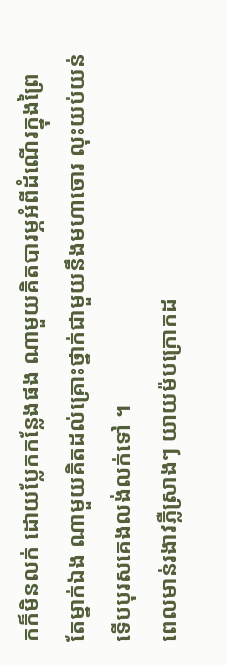កក៏មិនលក់ ដោយប្លែកកន្លែងផង ណាមួយគិតបារម្ភអំពីដំណើរក្នុងព្រៃតែម្នាក់ឯង ណាមួយគិតដល់គ្រោះថ្នាក់ជាមួយនឹងមហាចោរ លុះយប់យន់ទើបបុរសគេងលង់លក់ទៅ ។
ពេលមាន់រងាវភ្លឺស្រាងៗ យាយម៉បក្រោកដ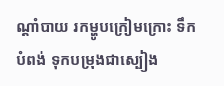ណ្ដាំបាយ រកម្ហូបក្រៀមក្រោះ ទឹកបំពង់ ទុកបម្រុងជាស្បៀង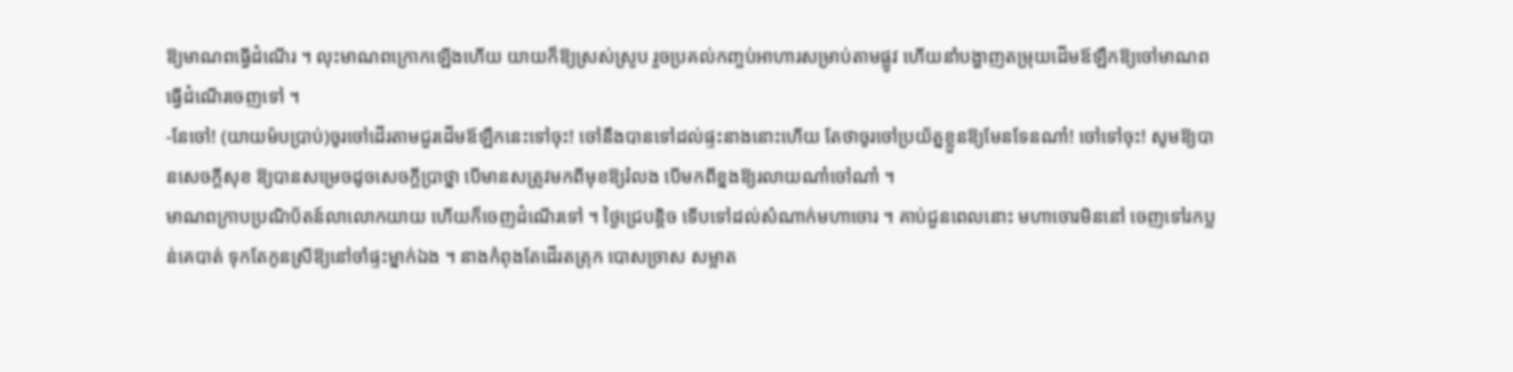ឱ្យមាណពធ្វើដំណើរ ។ លុះមាណពក្រោកឡើងហើយ យាយក៏ឱ្យស្រស់ស្រូប រួចប្រគល់កញ្ចប់អាហារសម្រាប់តាមផ្លូវ ហើយនាំបង្ហាញតម្រុយដើមឪឡឹកឱ្យចៅមាណពធ្វើដំណើរចេញទៅ ។
-នែចៅ! (យាយម៉បប្រាប់)ចូរចៅដើរតាមជួរដើមឪឡឹកនេះទៅចុះ! ចៅនឹងបានទៅដល់ផ្ទះនាងនោះហើយ តែថាចូរចៅប្រយ័ត្នខ្លួនឱ្យមែនទែនណា៎! ចៅទៅចុះ! សូមឱ្យបានសេចក្ដីសុខ ឱ្យបានសម្រេចដូចសេចក្ដីប្រាថ្នា បើមានសត្រូវមកពីមុខឱ្យរំលង បើមកពីខ្នងឱ្យរលាយណា៎ចៅណា៎ ។
មាណពក្រាបប្រណិប័តន៍លាលោកយាយ ហើយក៏ចេញដំណើរទៅ ។ ថ្ងៃជ្រេបន្ដិច ទើបទៅដល់សំណាក់មហាចោរ ។ គាប់ជួនពេលនោះ មហាចោរមិននៅ ចេញទៅរកប្លន់គេបាត់ ទុកតែកូនស្រីឱ្យនៅចាំផ្ទះម្នាក់ឯង ។ នាងកំពុងតែដើរតត្រុក បោសច្រាស សម្អាត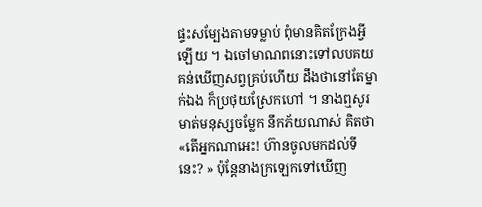ផ្ទះសម្បែងតាមទម្លាប់ ពុំមានគិតក្រែងអ្វីឡើយ ។ ឯចៅមាណពនោះទៅលបគយគន់ឃើញសព្វគ្រប់ហើយ ដឹងថានៅតែម្នាក់ឯង ក៏ប្រថុយស្រែកហៅ ។ នាងឮសូរមាត់មនុស្សចម្លែក នឹកភ័យណាស់ គិតថា «តើអ្នកណាអេះ! ហ៊ានចូលមកដល់ទីនេះ? » ប៉ុន្ដែនាងក្រឡេកទៅឃើញ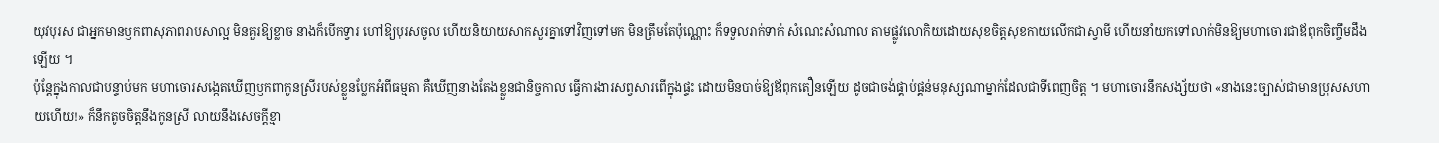យុវបុរស ជាអ្នកមានឫកពាសុភាពរាបសាល្អ មិនគួរឱ្យខ្លាច នាងក៏បើកទ្វារ ហៅឱ្យបុរសចូល ហើយនិយាយសាកសួរគ្នាទៅវិញទៅមក មិនត្រឹមតែប៉ុណ្ណោះ ក៏ទទួលរាក់ទាក់ សំណេះសំណាល តាមផ្លូវលោកិយដោយសុខចិត្តសុខកាយលើកជាស្វាមី ហើយនាំយកទៅលាក់មិនឱ្យមហាចោរជាឪពុកចិញ្ចឹមដឹងឡើយ ។
ប៉ុន្ដែក្នុងកាលជាបន្ទាប់មក មហាចោរសង្កេតឃើញឫកពាកូនស្រីរបស់ខ្លួនប្លែកអំពីធម្មតា គឺឃើញនាងតែងខ្លួនជានិច្ចកាល ធ្វើការងារសព្វសារពើក្នុងផ្ទះ ដោយមិនបាច់ឱ្យឪពុកតឿនឡើយ ដូចជាចង់ផ្គាប់ផ្គន់មនុស្សណាម្នាក់ដែលជាទីពេញចិត្ត ។ មហាចោរនឹកសង្ស័យថា «នាងនេះច្បាស់ជាមានប្រុសសហាយហើយ!» ក៏នឹកតូចចិត្តនឹងកូនស្រី លាយនឹងសេចក្ដីខ្មា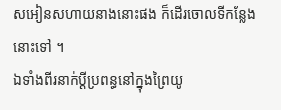សអៀនសហាយនាងនោះផង ក៏ដើរចោលទីកន្លែងនោះទៅ ។
ឯទាំងពីរនាក់ប្ដីប្រពន្ធនៅក្នុងព្រៃយូ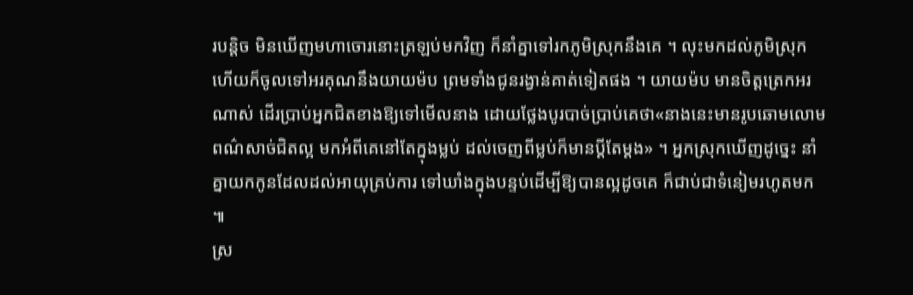របន្ដិច មិនឃើញមហាចោរនោះត្រឡប់មកវិញ ក៏នាំគ្នាទៅរកភូមិស្រុកនឹងគេ ។ លុះមកដល់ភូមិស្រុកហើយក៏ចូលទៅអរគុណនឹងយាយម៉ប ព្រមទាំងជូនរង្វាន់គាត់ទៀតផង ។ យាយម៉ប មានចិត្តត្រេកអរណាស់ ដើរប្រាប់អ្នកជិតខាងឱ្យទៅមើលនាង ដោយថ្លែងបូរបាច់ប្រាប់គេថា«នាងនេះមានរូបឆោមលោមពណ៌សាច់ជិតល្អ មកអំពីគេនៅតែក្នុងម្លប់ ដល់ចេញពីម្លប់ក៏មានប្ដីតែម្ដង» ។ អ្នកស្រុកឃើញដូច្នេះ នាំគ្នាយកកូនដែលដល់អាយុគ្រប់ការ ទៅឃាំងក្នុងបន្ទប់ដើម្បីឱ្យបានល្អដូចគេ ក៏ជាប់ជាទំនៀមរហូតមក ៕
ស្រ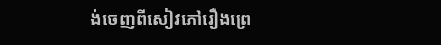ង់ចេញពីសៀវភៅរឿងព្រេ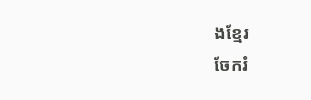ងខ្មែរ
ចែករំ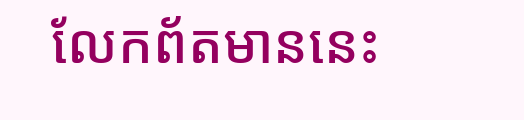លែកព័តមាននេះ